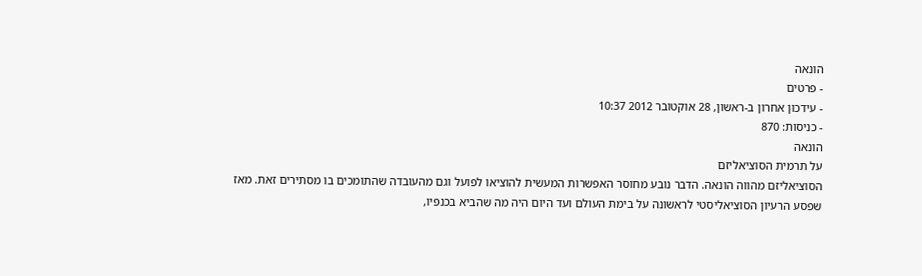הונאה
- פרטים
- עידכון אחרון ב-ראשון, 28 אוקטובר 2012 10:37
- כניסות: 870
הונאה
על תרמית הסוציאליזם
הסוציאליזם מהווה הונאה. הדבר נובע מחוסר האפשרות המעשית להוציאו לפועל וגם מהעובדה שהתומכים בו מסתירים זאת. מאז שפסע הרעיון הסוציאליסטי לראשונה על בימת העולם ועד היום היה מה שהביא בכנפיו,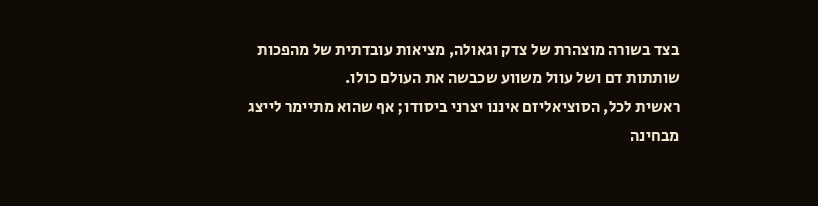בצד בשורה מוצהרת של צדק וגאולה, מציאות עובדתית של מהפכות שותתות דם ושל עוול משווע שכבשה את העולם כולו.
ראשית לכל, הסוציאליזם איננו יצרני ביסודו; אף שהוא מתיימר לייצג מבחינה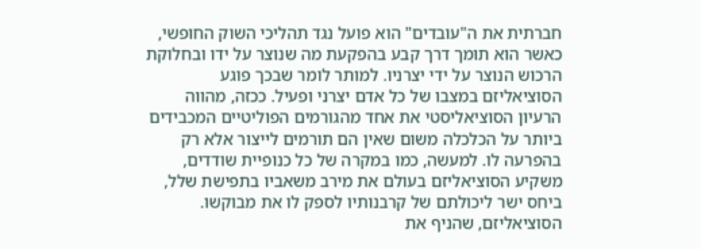חברתית את ה"עובדים" הוא פועל נגד תהליכי השוק החופשי, כאשר הוא תומך דרך קבע בהפקעת מה שנוצר על ידו ובחלוקת הרכוש הנוצר על ידי יצרניו. למותר לומר שבכך פוגע הסוציאליזם במצבו של כל אדם יצרני ופעיל. ככזה, מהווה הרעיון הסוציאליסטי את אחד מהגורמים הפוליטיים המכבידים ביותר על הכלכלה משום שאין הם תורמים לייצור אלא רק בהפרעה לו. למעשה, כמו במקרה של כל כנופיית שודדים, משקיע הסוציאליזם בעולם את מירב משאביו בתפישת שלל, ביחס ישר ליכולתם של קרבנותיו לספק לו את מבוקשו.
הסוציאליזם, שהניף את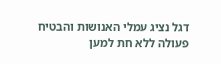דגל נציג עמלי האנושות והבטיח פעולה ללא חת למען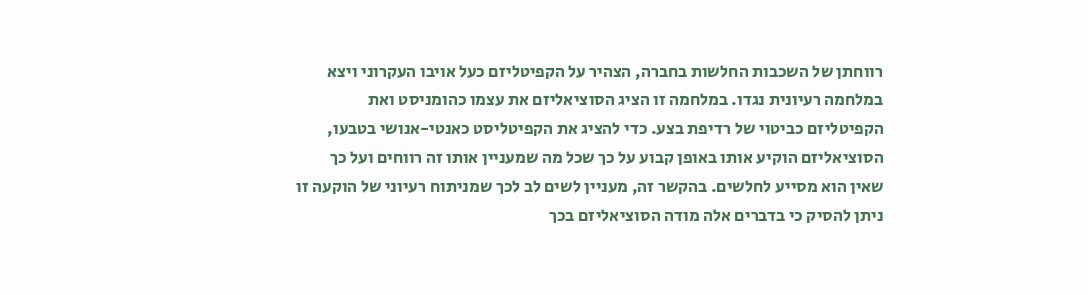רווחתן של השכבות החלשות בחברה, הצהיר על הקפיטליזם כעל אויבו העקרוני ויצא במלחמה רעיונית נגדו. במלחמה זו הציג הסוציאליזם את עצמו כהומניסט ואת הקפיטליזם כביטוי של רדיפת בצע. כדי להציג את הקפיטליסט כאנטי-אנושי בטבעו, הסוציאליזם הוקיע אותו באופן קבוע על כך שכל מה שמעניין אותו זה רווחים ועל כך שאין הוא מסייע לחלשים. בהקשר זה, מעניין לשים לב לכך שמניתוח רעיוני של הוקעה זו ניתן להסיק כי בדברים אלה מודה הסוציאליזם בכך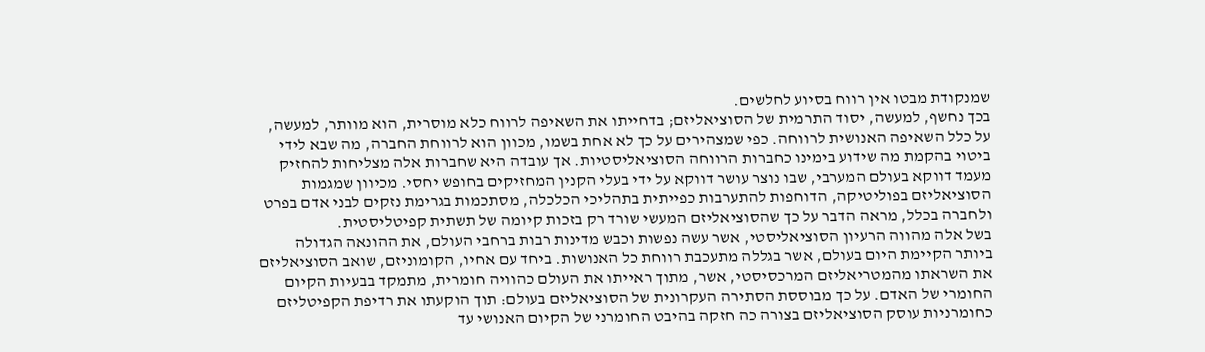שמנקודת מבטו אין רווח בסיוע לחלשים.
בכך נחשף, למעשה, יסוד התרמית של הסוציאליזם; בדחייתו את השאיפה לרווח כלא מוסרית, הוא מוותר, למעשה, על כלל השאיפה האנושית לרווחה. כפי שמצהירים על כך לא אחת בשמו, מכוון הוא לרווחת החברה, מה שבא לידי ביטוי בהקמת מה שידוע בימינו כחברות הרווחה הסוציאליסטיות. אך עובדה היא שחברות אלה מצליחות להחזיק מעמד דווקא בעולם המערבי, שבו נוצר עושר דווקא על ידי בעלי הקנין המחזיקים בחופש יחסי. מכיוון שמגמות הסוציאליזם בפוליטיקה, הדוחפות להתערבות כפייתית בתהליכי הכלכלה, מסתכמות בגרימת נזקים לבני אדם בפרט ולחברה בכלל, מראה הדבר על כך שהסוציאליזם המעשי שורד רק בזכות קיומה של תשתית קפיטליסטית.
בשל אלה מהווה הרעיון הסוציאליסטי, אשר עשה נפשות וכבש מדינות רבות ברחבי העולם, את ההונאה הגדולה ביותר הקיימת היום בעולם, אשר בגללה מתעכבת רווחת כל האנושות. ביחד עם אחיו, הקומוניזם, שואב הסוציאליזם את השראתו מהמטריאליזם המרכסיסטי, אשר, מתוך ראייתו את העולם כהוויה חומרית, מתמקד בבעיות הקיום החומרי של האדם. על כך מבוססת הסתירה העקרונית של הסוציאליזם בעולם: תוך הוקעתו את רדיפת הקפיטליזם כחומרניות עוסק הסוציאליזם בצורה כה חזקה בהיבט החומרני של הקיום האנושי עד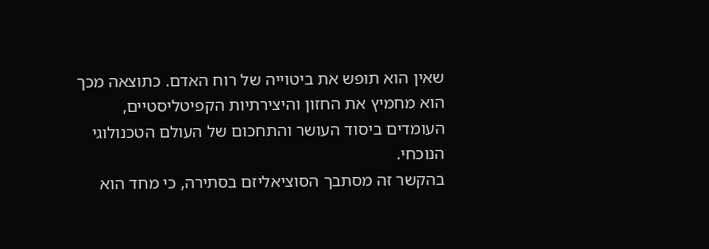שאין הוא תופש את ביטוייה של רוח האדם. כתוצאה מכך הוא מחמיץ את החזון והיצירתיות הקפיטליסטיים, העומדים ביסוד העושר והתחכום של העולם הטכנולוגי הנוכחי.
בהקשר זה מסתבך הסוציאליזם בסתירה, כי מחד הוא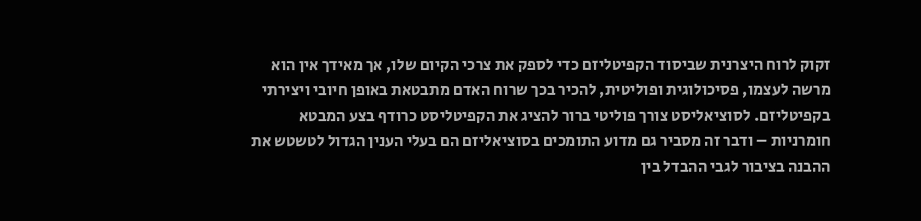זקוק לרוח היצרנית שביסוד הקפיטליזם כדי לספק את צרכי הקיום שלו, אך מאידך אין הוא מרשה לעצמו, פסיכולוגית ופוליטית, להכיר בכך שרוח האדם מתבטאת באופן חיובי ויצירתי בקפיטליזם. לסוציאליסט צורך פוליטי ברור להציג את הקפיטליסט כרודף בצע המבטא חומרניות – ודבר זה מסביר גם מדוע התומכים בסוציאליזם הם בעלי הענין הגדול לטשטש את ההבנה בציבור לגבי ההבדל בין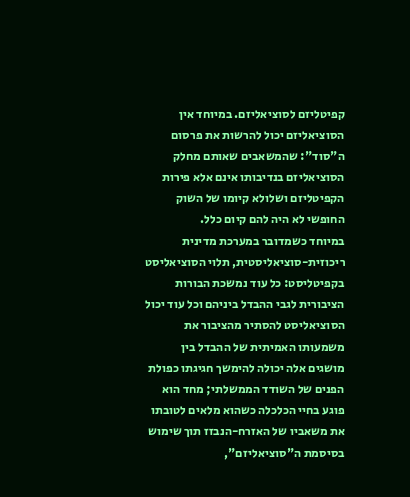קפיטליזם לסוציאליזם. במיוחד אין הסוציאליזם יכול להרשות את פרסום ה"סוד": שהמשאבים שאותם מחלק הסוציאליזם בנדיבותו אינם אלא פירות הקפיטליזם ושלולא קיומו של השוק החופשי לא היה להם קיום כלל.
במיוחד כשמדובר במערכת מדינית ריכוזית-סוציאליסטית, תלוי הסוציאליסט בקפיטליסט: כל עוד נמשכת הבורות הציבורית לגבי ההבדל ביניהם וכל עוד יכול הסוציאליסט להסתיר מהציבור את משמעותו האמיתית של ההבדל בין מושגים אלה יכולה להימשך חגיגתו כפולת הפנים של השודד הממשלתי; מחד הוא פוגע בחיי הכלכלה כשהוא מלאים לטובתו את משאביו של האזרח-הנבזז תוך שימוש בסיסמת ה"סוציאליזם",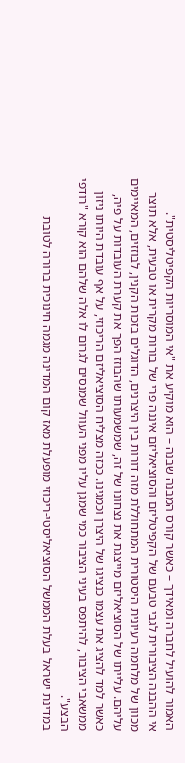האמור להועיל לחברה ומאידך – כאשר קורס המבנה שבנה – הוא מוקיע את "אי המוסריות הקפיטליסטית".
אי ההבנה הציבורית לגבי טבעם של הקפיטליזם והסוציאליזם איננה פרי של בורות מקרית או טבעית, אלא תוצר מכוון של מלחמה רעיונית היסטורית המתחוללת מזה דורות בין היצרנים, הדוגלים בזכות הקנין, לבוזזים, המאיימים עליהם. עלייתו של הסוציאליזם מייצגת את נצחונו של זה, שמשמעותו שהבוזז הפך את קערת העובדות על פיה, כאשר למד להציג את עצמו כנציגו של היצרן וכמגינו. ככזה מצליח הסוציאליזם הריכוזי, על אף עובדת היותו ניזון ממשאבי הציבור, להיתפס בעיני הציבור כמי שמגן עליו מפני העוול שמנסים לגרום לו אלה שלהם הוא קורא "רודפי הבצע".
במדינת ישראל בעלת הממשל הסוציאליסטי-ריכוזי מופעלת מאז קום המדינה מגמה חינוכית ברורה לטובת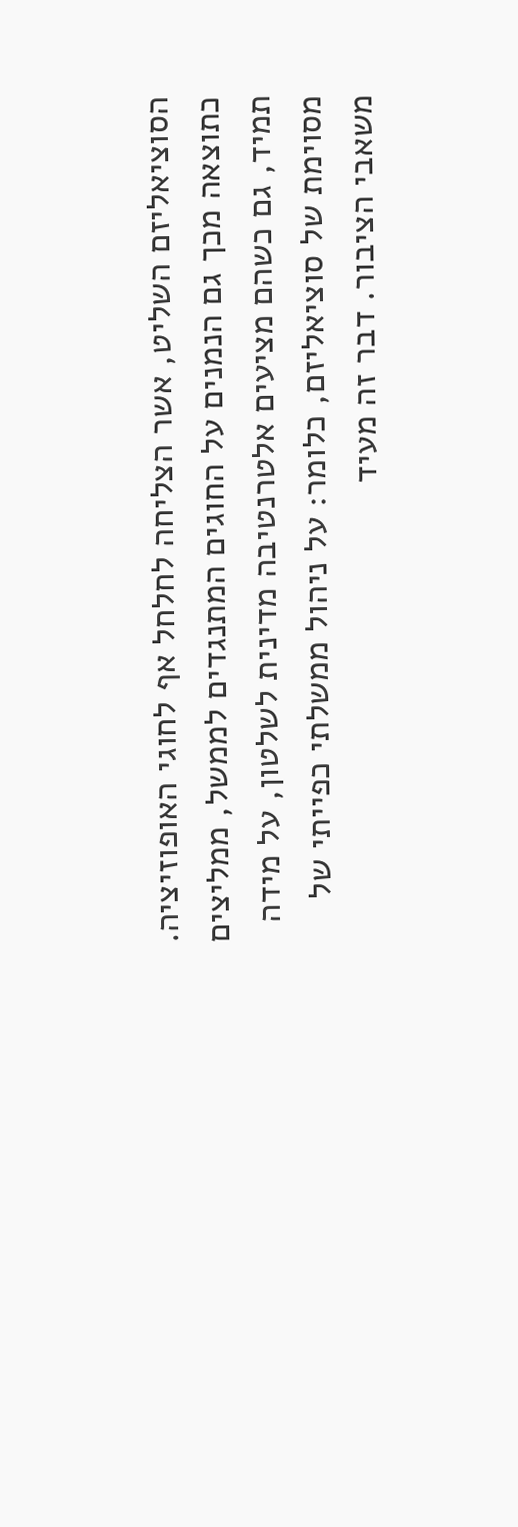הסוציאליזם השליט, אשר הצליחה לחלחל אף לחוגי האופוזיציה. כתוצאה מכך גם הנמנים על החוגים המתנגדים לממשל, ממליצים תמיד, גם כשהם מציעים אלטרנטיבה מדינית לשלטון, על מידה מסוימת של סוציאליזם, כלומר: על ניהול ממשלתי כפייתי של משאבי הציבור. דבר זה מעיד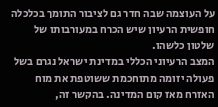על העוצמה שבה חדר גם לציבור התומך בכלכלה חופשית הרעיון שיש הכרח במעורבותו של שלטון כלשהו.
המצב הרעיוני הכללי במדינת ישראל נגרם בשל פעולה יזומה מתוחכמת ששוטפת את מוח האזרח מאז קום המדינה. בהקשר זה,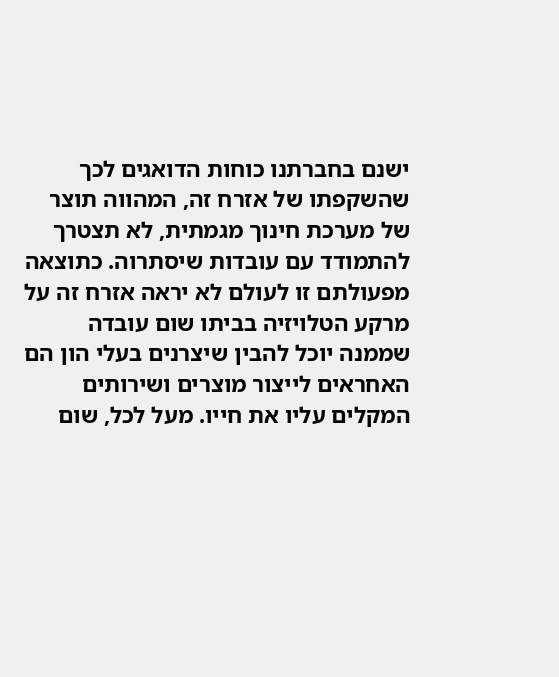ישנם בחברתנו כוחות הדואגים לכך שהשקפתו של אזרח זה, המהווה תוצר של מערכת חינוך מגמתית, לא תצטרך להתמודד עם עובדות שיסתרוה. כתוצאה מפעולתם זו לעולם לא יראה אזרח זה על מרקע הטלויזיה בביתו שום עובדה שממנה יוכל להבין שיצרנים בעלי הון הם האחראים לייצור מוצרים ושירותים המקלים עליו את חייו. מעל לכל, שום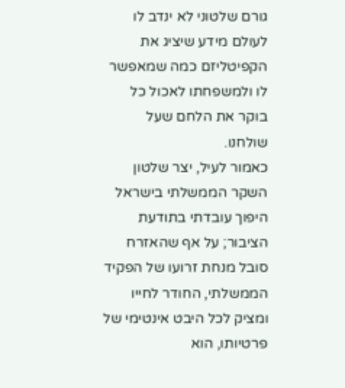גורם שלטוני לא ינדב לו לעולם מידע שיציג את הקפיטליזם כמה שמאפשר לו ולמשפחתו לאכול כל בוקר את הלחם שעל שולחנו.
כאמור לעיל, יצר שלטון השקר הממשלתי בישראל היפוך עובדתי בתודעת הציבור; על אף שהאזרח סובל מנחת זרועו של הפקיד הממשלתי, החודר לחייו ומציק לכל היבט אינטימי של פרטיותו, הוא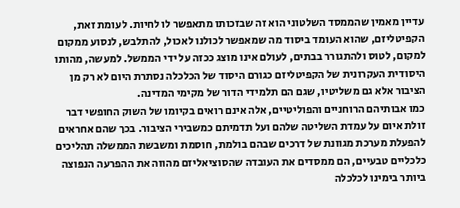עדיין מאמין שהממסד השלטוני הוא זה שבזכותו מתאפשר לו לחיות. לעומת זאת, הקפיטליזם, שהוא העומד ביסוד מה שמאפשר לכולנו לאכול, להתלבש, לנסוע ממקום למקום, לטוס ולהתגורר בבתים, לעולם אינו מוצג ככזה על ידי הממשל. למעשה, מהותו היסודית העקרונית של הקפיטליזם כגורם היסוד של הכלכלה נסתרת היום לא רק מן הציבור אלא גם משליטיו, שגם הם תלמידי הדור של מקימי המדינה.
כמו אבותיהם הרוחניים והפוליטיים, אלה אינם רואים בקיומו של השוק החופשי דבר זולת איום על עמדת השליטה שלהם ועל תדמיתם כמשבירי הציבור. בכך שהם אחראים להפעלת מערכת מגוונת של דרכים שבהם בולמת, חוסמת ומשבשת הממשלה תהליכים כלכליים טבעיים, הם ממסדים את העובדה שהסוציאליזם מהווה את ההפרעה הנפוצה ביותר בימינו לכלכלה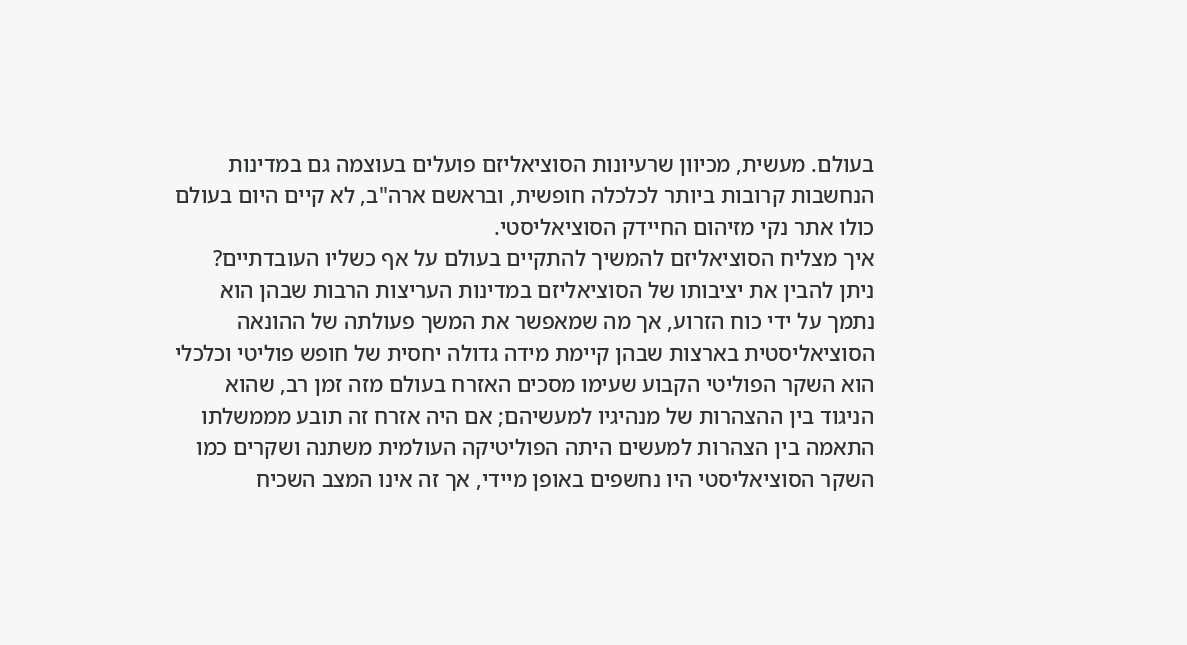בעולם. מעשית, מכיוון שרעיונות הסוציאליזם פועלים בעוצמה גם במדינות הנחשבות קרובות ביותר לכלכלה חופשית, ובראשם ארה"ב, לא קיים היום בעולם כולו אתר נקי מזיהום החיידק הסוציאליסטי.
איך מצליח הסוציאליזם להמשיך להתקיים בעולם על אף כשליו העובדתיים?
ניתן להבין את יציבותו של הסוציאליזם במדינות העריצות הרבות שבהן הוא נתמך על ידי כוח הזרוע, אך מה שמאפשר את המשך פעולתה של ההונאה הסוציאליסטית בארצות שבהן קיימת מידה גדולה יחסית של חופש פוליטי וכלכלי הוא השקר הפוליטי הקבוע שעימו מסכים האזרח בעולם מזה זמן רב, שהוא הניגוד בין ההצהרות של מנהיגיו למעשיהם; אם היה אזרח זה תובע מממשלתו התאמה בין הצהרות למעשים היתה הפוליטיקה העולמית משתנה ושקרים כמו השקר הסוציאליסטי היו נחשפים באופן מיידי, אך זה אינו המצב השכיח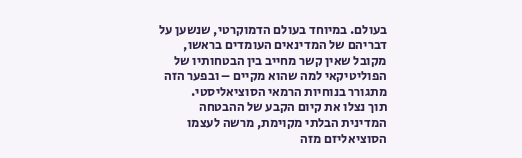בעולם. במיוחד בעולם הדמוקרטי, שנשען על דבריהם של המדינאים העומדים בראשו, מקובל שאין קשר מחייב בין הבטחותיו של הפוליטיקאי למה שהוא מקיים – ובפער הזה מתגורר בנוחיות הרמאי הסוציאליסטי.
תוך נצלו את קיום הקבע של ההבטחה המדינית הבלתי מקוימת, מרשה לעצמו הסוציאליזם מזה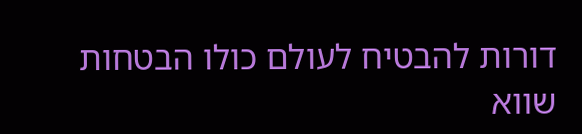דורות להבטיח לעולם כולו הבטחות שווא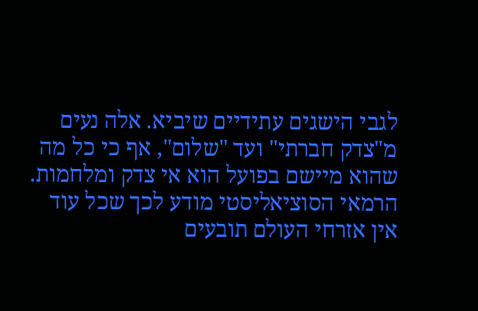לגבי הישגים עתידיים שיביא. אלה נעים מ"צדק חברתי" ועד "שלום", אף כי כל מה שהוא מיישם בפועל הוא אי צדק ומלחמות. הרמאי הסוציאליסטי מודע לכך שכל עוד אין אזרחי העולם תובעים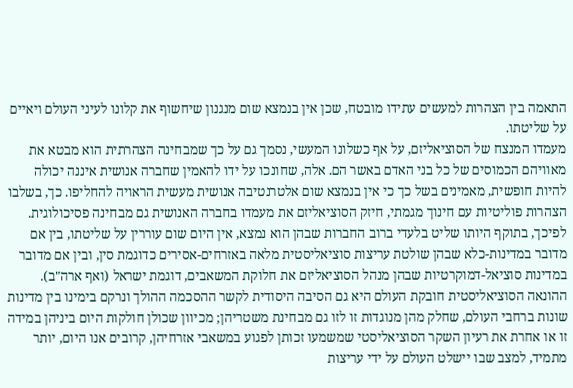התאמה בין הצהרות למעשים עתידו מובטח, שכן אין בנמצא שום מנגנון שיחשוף את קלונו לעיני העולם ויאיים על שליטתו.
מעמדו המנצח של הסוציאליזם, על אף כשלונו המעשי, נסמך גם על כך שמבחינה הצהרתית הוא מבטא את מאוויהם הכמוסים של כל בני האדם באשר הם. אלה, שחונכו על ידו להאמין שחברה אנושית איננה יכולה להיות חופשית, מאמינים בשל כך כי אין בנמצא שום אלטרנטיבה אנושית מעשית הראויה להחליפו. כך, בשלבו הצהרות פוליטיות עם חינוך מגמתי, חיזק הסוציאליזם את מעמדו בחברה האנושית גם מבחינה פסיכולוגית. לפיכך, בתוקף היותו שליט בלעדי ברוב החברות שבהן הוא נמצא, אין היום שום עוררין על שליטתו, בין אם מדובר במדינות-כלא שבהן שולטת עריצות סוציאליסטית מלאה באזרחים-אסירים כדוגמת סין, ובין אם מדובר במדינות סוציאל-דמוקרטיות שבהן מנהל הסוציאליזם את חלוקת המשאבים, דוגמת ישראל (ואף ארה"ב).
ההונאה הסוציאליסטית חובקת העולם היא גם הסיבה היסודית לקשר ההסכמה ההולך ונרקם בימינו בין מדינות שונות ברחבי העולם, שחלק מהן מנוגדות זו לזו גם מבחינת משטריהן; מכיוון שכולן חולקות היום ביניהן במידה זו או אחרת את רעיון השקר הסוציאליסטי שמשמעו זכותן לפגוע במשאבי אזרחיהן, קרובים אנו היום, יותר מתמיד, למצב שבו יישלט העולם על ידי עריצות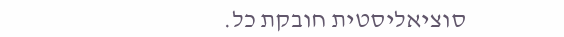סוציאליסטית חובקת כל.